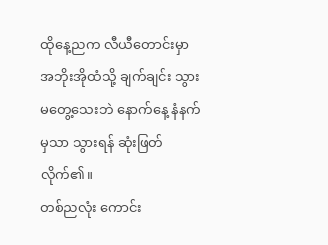ထိုနေ့ညက လီယီတောင်းမှာ အဘိုးအိုထံသို့ ချက်ချင်း သွားမတွေ့သေးဘဲ နောက်နေ့ နံနက်မှသာ သွားရန် ဆုံးဖြတ်လိုက်၏။
တစ်ညလုံး ကောင်း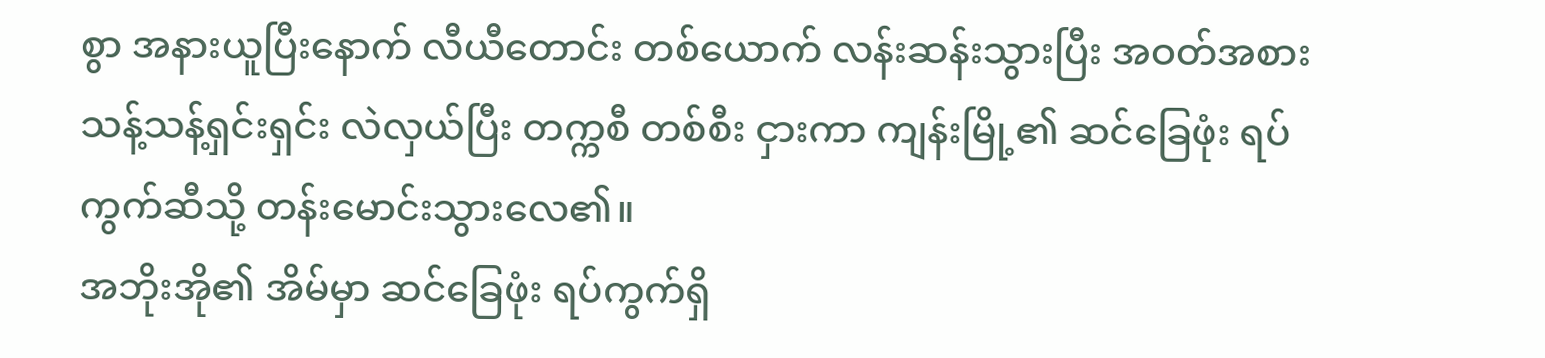စွာ အနားယူပြီးနောက် လီယီတောင်း တစ်ယောက် လန်းဆန်းသွားပြီး အဝတ်အစား သန့်သန့်ရှင်းရှင်း လဲလှယ်ပြီး တက္ကစီ တစ်စီး ငှားကာ ကျန်းမြို့၏ ဆင်ခြေဖုံး ရပ်ကွက်ဆီသို့ တန်းမောင်းသွားလေ၏။
အဘိုးအို၏ အိမ်မှာ ဆင်ခြေဖုံး ရပ်ကွက်ရှိ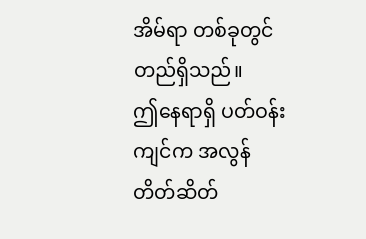အိမ်ရာ တစ်ခုတွင် တည်ရှိသည်။
ဤနေရာရှိ ပတ်ဝန်းကျင်က အလွန် တိတ်ဆိတ်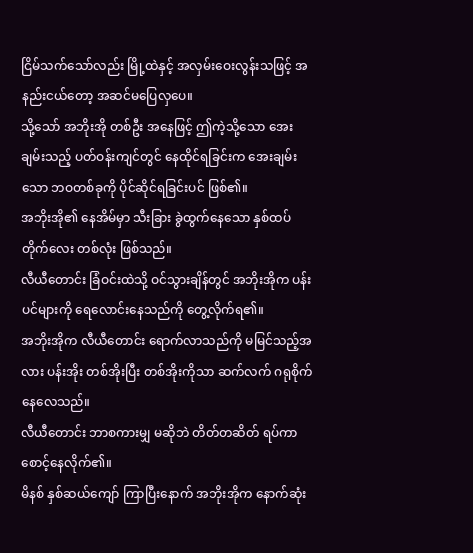ငြိမ်သက်သော်လည်း မြို့ထဲနှင့် အလှမ်းဝေးလွန်းသဖြင့် အနည်းငယ်တော့ အဆင်မပြေလှပေ။
သို့သော် အဘိုးအို တစ်ဦး အနေဖြင့် ဤကဲ့သို့သော အေးချမ်းသည့် ပတ်ဝန်းကျင်တွင် နေထိုင်ရခြင်းက အေးချမ်းသော ဘဝတစ်ခုကို ပိုင်ဆိုင်ရခြင်းပင် ဖြစ်၏။
အဘိုးအို၏ နေအိမ်မှာ သီးခြား ခွဲထွက်နေသော နှစ်ထပ်တိုက်လေး တစ်လုံး ဖြစ်သည်။
လီယီတောင်း ခြံဝင်းထဲသို့ ဝင်သွားချိန်တွင် အဘိုးအိုက ပန်းပင်များကို ရေလောင်းနေသည်ကို တွေ့လိုက်ရ၏။
အဘိုးအိုက လီယီတောင်း ရောက်လာသည်ကို မမြင်သည့်အလား ပန်းအိုး တစ်အိုးပြီး တစ်အိုးကိုသာ ဆက်လက် ဂရုစိုက်နေလေသည်။
လီယီတောင်း ဘာစကားမျှ မဆိုဘဲ တိတ်တဆိတ် ရပ်ကာ စောင့်နေလိုက်၏။
မိနစ် နှစ်ဆယ်ကျော် ကြာပြီးနောက် အဘိုးအိုက နောက်ဆုံး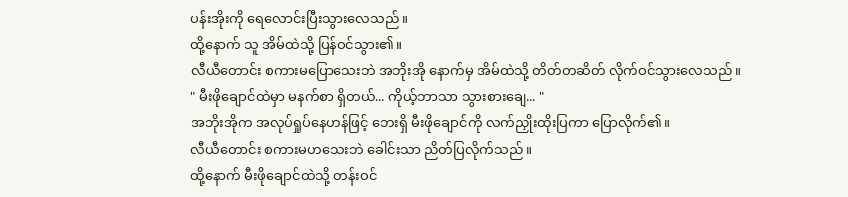ပန်းအိုးကို ရေလောင်းပြီးသွားလေသည်။
ထို့နောက် သူ အိမ်ထဲသို့ ပြန်ဝင်သွား၏။
လီယီတောင်း စကားမပြောသေးဘဲ အဘိုးအို နောက်မှ အိမ်ထဲသို့ တိတ်တဆိတ် လိုက်ဝင်သွားလေသည်။
" မီးဖိုချောင်ထဲမှာ မနက်စာ ရှိတယ်... ကိုယ့်ဘာသာ သွားစားချေ... "
အဘိုးအိုက အလုပ်ရှုပ်နေဟန်ဖြင့် ဘေးရှိ မီးဖိုချောင်ကို လက်ညှိုးထိုးပြကာ ပြောလိုက်၏။
လီယီတောင်း စကားမဟသေးဘဲ ခေါင်းသာ ညိတ်ပြလိုက်သည်။
ထို့နောက် မီးဖိုချောင်ထဲသို့ တန်းဝင်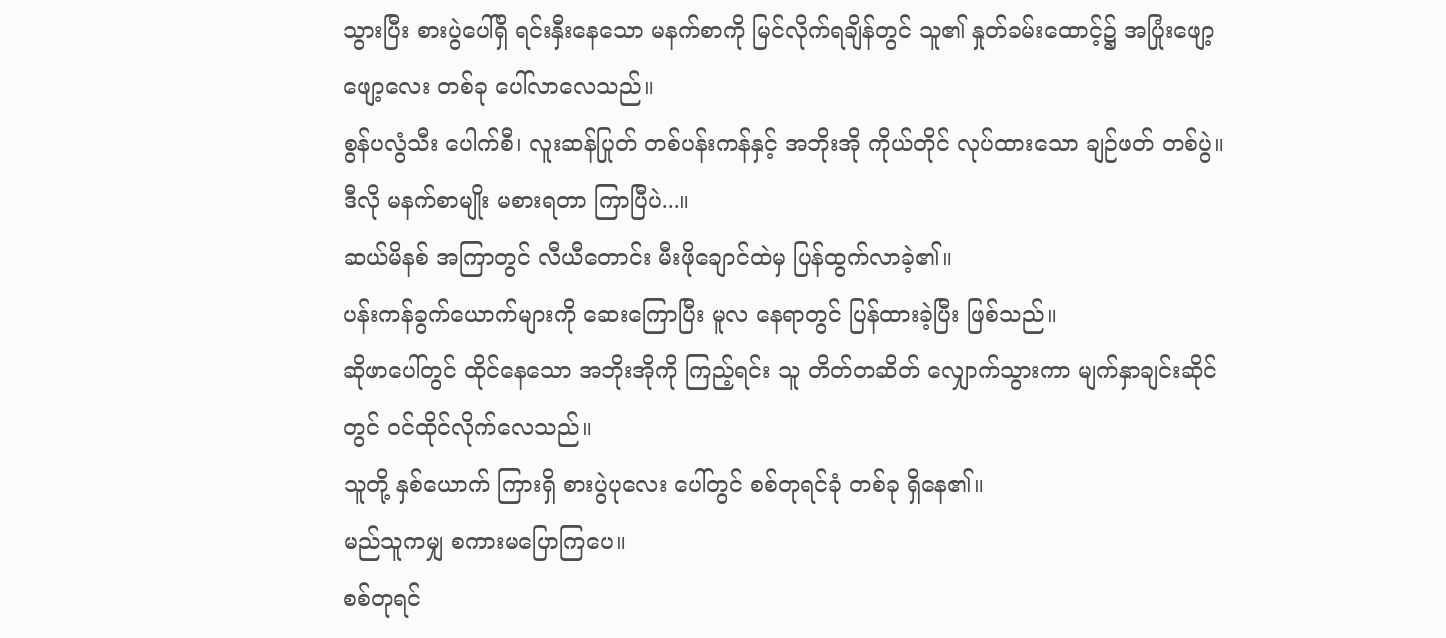သွားပြီး စားပွဲပေါ်ရှိ ရင်းနှီးနေသော မနက်စာကို မြင်လိုက်ရချိန်တွင် သူ၏ နှုတ်ခမ်းထောင့်၌ အပြုံးဖျော့ဖျော့လေး တစ်ခု ပေါ်လာလေသည်။
စွန်ပလွံသီး ပေါက်စီ၊ လူးဆန်ပြုတ် တစ်ပန်းကန်နှင့် အဘိုးအို ကိုယ်တိုင် လုပ်ထားသော ချဉ်ဖတ် တစ်ပွဲ။
ဒီလို မနက်စာမျိုး မစားရတာ ကြာပြီပဲ...။
ဆယ်မိနစ် အကြာတွင် လီယီတောင်း မီးဖိုချောင်ထဲမှ ပြန်ထွက်လာခဲ့၏။
ပန်းကန်ခွက်ယောက်များကို ဆေးကြောပြီး မူလ နေရာတွင် ပြန်ထားခဲ့ပြီး ဖြစ်သည်။
ဆိုဖာပေါ်တွင် ထိုင်နေသော အဘိုးအိုကို ကြည့်ရင်း သူ တိတ်တဆိတ် လျှောက်သွားကာ မျက်နှာချင်းဆိုင်တွင် ဝင်ထိုင်လိုက်လေသည်။
သူတို့ နှစ်ယောက် ကြားရှိ စားပွဲပုလေး ပေါ်တွင် စစ်တုရင်ခုံ တစ်ခု ရှိနေ၏။
မည်သူကမျှ စကားမပြောကြပေ။
စစ်တုရင်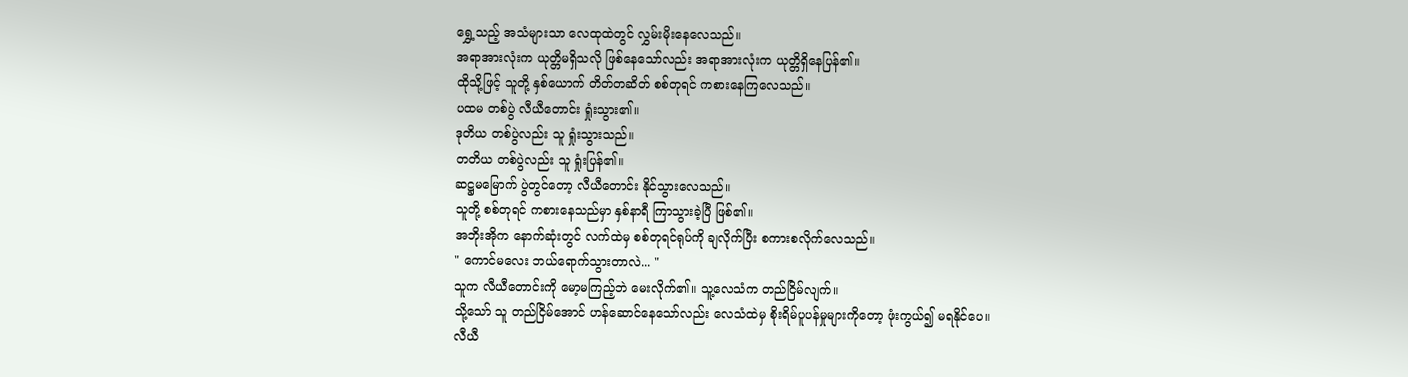ရွှေ့သည့် အသံများသာ လေထုထဲတွင် လွှမ်းမိုးနေလေသည်။
အရာအားလုံးက ယုတ္တိမရှိသလို ဖြစ်နေသော်လည်း အရာအားလုံးက ယုတ္တိရှိနေပြန်၏။
ထိုသို့ဖြင့် သူတို့ နှစ်ယောက် တိတ်တဆိတ် စစ်တုရင် ကစားနေကြလေသည်။
ပထမ တစ်ပွဲ လီယီတောင်း ရှုံးသွား၏။
ဒုတိယ တစ်ပွဲလည်း သူ ရှုံးသွားသည်။
တတိယ တစ်ပွဲလည်း သူ ရှုံးပြန်၏။
ဆဋ္ဌမမြောက် ပွဲတွင်တော့ လီယီတောင်း နိုင်သွားလေသည်။
သူတို့ စစ်တုရင် ကစားနေသည်မှာ နှစ်နာရီ ကြာသွားခဲ့ပြီ ဖြစ်၏။
အဘိုးအိုက နောက်ဆုံးတွင် လက်ထဲမှ စစ်တုရင်ရုပ်ကို ချလိုက်ပြီး စကားစလိုက်လေသည်။
" ကောင်မလေး ဘယ်ရောက်သွားတာလဲ... "
သူက လီယီတောင်းကို မော့မကြည့်ဘဲ မေးလိုက်၏။ သူ့လေသံက တည်ငြိမ်လျက်။
သို့သော် သူ တည်ငြိမ်အောင် ဟန်ဆောင်နေသော်လည်း လေသံထဲမှ စိုးရိမ်ပူပန်မှုများကိုတော့ ဖုံးကွယ်၍ မရနိုင်ပေ။
လီယီ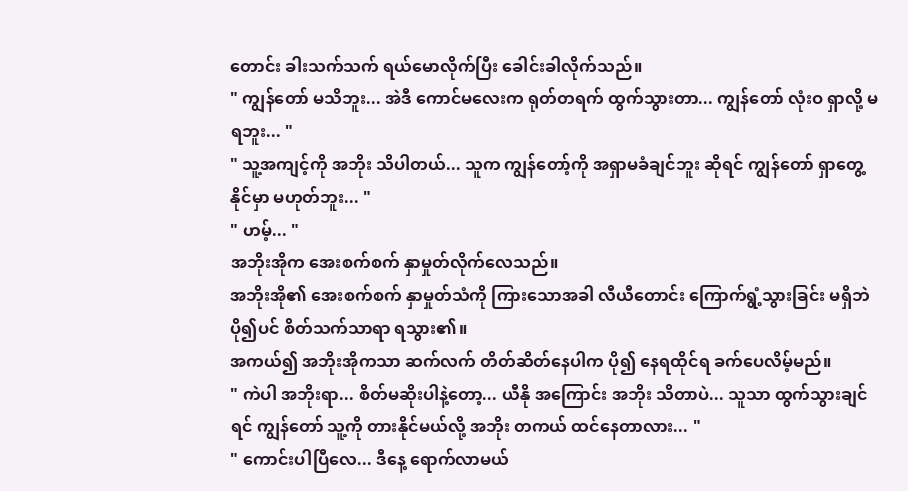တောင်း ခါးသက်သက် ရယ်မောလိုက်ပြီး ခေါင်းခါလိုက်သည်။
" ကျွန်တော် မသိဘူး... အဲဒီ ကောင်မလေးက ရုတ်တရက် ထွက်သွားတာ... ကျွန်တော် လုံးဝ ရှာလို့ မရဘူး... "
" သူ့အကျင့်ကို အဘိုး သိပါတယ်... သူက ကျွန်တော့်ကို အရှာမခံချင်ဘူး ဆိုရင် ကျွန်တော် ရှာတွေ့နိုင်မှာ မဟုတ်ဘူး... "
" ဟမ့်... "
အဘိုးအိုက အေးစက်စက် နှာမှုတ်လိုက်လေသည်။
အဘိုးအို၏ အေးစက်စက် နှာမှုတ်သံကို ကြားသောအခါ လီယီတောင်း ကြောက်ရွံ့သွားခြင်း မရှိဘဲ ပို၍ပင် စိတ်သက်သာရာ ရသွား၏။
အကယ်၍ အဘိုးအိုကသာ ဆက်လက် တိတ်ဆိတ်နေပါက ပို၍ နေရထိုင်ရ ခက်ပေလိမ့်မည်။
" ကဲပါ အဘိုးရာ... စိတ်မဆိုးပါနဲ့တော့... ယီနို အကြောင်း အဘိုး သိတာပဲ... သူသာ ထွက်သွားချင်ရင် ကျွန်တော် သူ့ကို တားနိုင်မယ်လို့ အဘိုး တကယ် ထင်နေတာလား... "
" ကောင်းပါပြီလေ... ဒီနေ့ ရောက်လာမယ်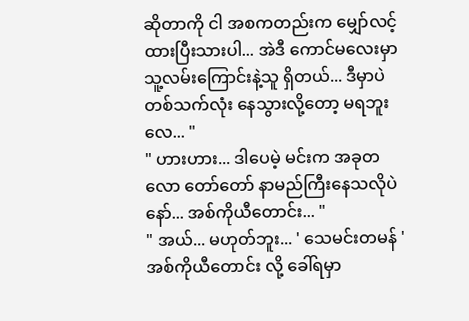ဆိုတာကို ငါ အစကတည်းက မျှော်လင့်ထားပြီးသားပါ... အဲဒီ ကောင်မလေးမှာ သူ့လမ်းကြောင်းနဲ့သူ ရှိတယ်... ဒီမှာပဲ တစ်သက်လုံး နေသွားလို့တော့ မရဘူးလေ... "
" ဟားဟား... ဒါပေမဲ့ မင်းက အခုတလော တော်တော် နာမည်ကြီးနေသလိုပဲနော်... အစ်ကိုယီတောင်း... "
" အယ်... မဟုတ်ဘူး... ' သေမင်းတမန် ' အစ်ကိုယီတောင်း လို့ ခေါ်ရမှာ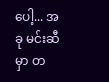ပေါ့... အခု မင်းဆီမှာ တ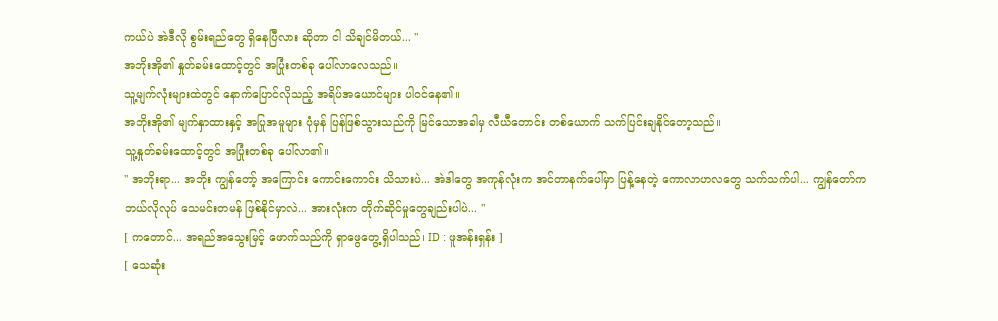ကယ်ပဲ အဲဒီလို စွမ်းရည်တွေ ရှိနေပြီလား ဆိုတာ ငါ သိချင်မိတယ်... "
အဘိုးအို၏ နှုတ်ခမ်းထောင့်တွင် အပြုံးတစ်ခု ပေါ်လာလေသည်။
သူ့မျက်လုံးများထဲတွင် နောက်ပြောင်လိုသည့် အရိပ်အယောင်များ ပါဝင်နေ၏။
အဘိုးအို၏ မျက်နှာထားနှင့် အပြုအမူများ ပုံမှန် ပြန်ဖြစ်သွားသည်ကို မြင်သောအခါမှ လီယီတောင်း တစ်ယောက် သက်ပြင်းချနိုင်တော့သည်။
သူ့နှုတ်ခမ်းထောင့်တွင် အပြုံးတစ်ခု ပေါ်လာ၏။
" အဘိုးရာ... အဘိုး ကျွန်တော့် အကြောင်း ကောင်းကောင်း သိသားပဲ... အဲဒါတွေ အကုန်လုံးက အင်တာနက်ပေါ်မှာ ပြန့်နေတဲ့ ကောလာဟလတွေ သက်သက်ပါ... ကျွန်တော်က ဘယ်လိုလုပ် သေမင်းတမန် ဖြစ်နိုင်မှာလဲ... အားလုံးက တိုက်ဆိုင်မှုတွေချည်းပါပဲ... "
[ ကတောင်... အရည်အသွေးမြင့် ဖောက်သည်ကို ရှာဖွေတွေ့ရှိပါသည်၊ ID : ဖူအန်းရှန်း ]
[ သေဆုံး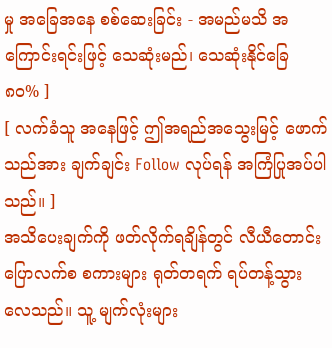မှု အခြေအနေ စစ်ဆေးခြင်း - အမည်မသိ အကြောင်းရင်းဖြင့် သေဆုံးမည်၊ သေဆုံးနိုင်ခြေ ၈၀% ]
[ လက်ခံသူ အနေဖြင့် ဤအရည်အသွေးမြင့် ဖောက်သည်အား ချက်ချင်း Follow လုပ်ရန် အကြံပြုအပ်ပါသည်။ ]
အသိပေးချက်ကို ဖတ်လိုက်ရချိန်တွင် လီယီတောင်း ပြောလက်စ စကားများ ရုတ်တရက် ရပ်တန့်သွားလေသည်။ သူ့ မျက်လုံးများ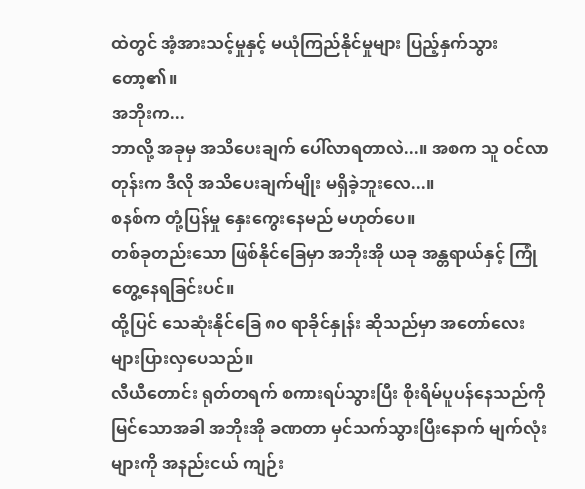ထဲတွင် အံ့အားသင့်မှုနှင့် မယုံကြည်နိုင်မှုများ ပြည့်နှက်သွားတော့၏။
အဘိုးက...
ဘာလို့ အခုမှ အသိပေးချက် ပေါ်လာရတာလဲ...။ အစက သူ ဝင်လာတုန်းက ဒီလို အသိပေးချက်မျိုး မရှိခဲ့ဘူးလေ...။
စနစ်က တုံ့ပြန်မှု နှေးကွေးနေမည် မဟုတ်ပေ။
တစ်ခုတည်းသော ဖြစ်နိုင်ခြေမှာ အဘိုးအို ယခု အန္တရာယ်နှင့် ကြုံတွေ့နေရခြင်းပင်။
ထို့ပြင် သေဆုံးနိုင်ခြေ ၈၀ ရာခိုင်နှုန်း ဆိုသည်မှာ အတော်လေး များပြားလှပေသည်။
လီယီတောင်း ရုတ်တရက် စကားရပ်သွားပြီး စိုးရိမ်ပူပန်နေသည်ကို မြင်သောအခါ အဘိုးအို ခဏတာ မှင်သက်သွားပြီးနောက် မျက်လုံးများကို အနည်းငယ် ကျဉ်း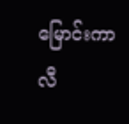မြောင်းကာ လီ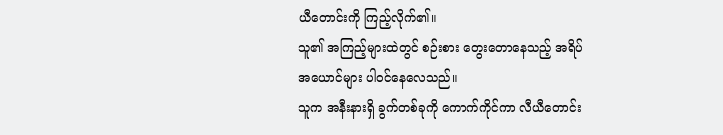ယီတောင်းကို ကြည့်လိုက်၏။
သူ၏ အကြည့်များထဲတွင် စဉ်းစား တွေးတောနေသည့် အရိပ်အယောင်များ ပါဝင်နေလေသည်။
သူက အနီးနားရှိ ခွက်တစ်ခုကို ကောက်ကိုင်ကာ လီယီတောင်း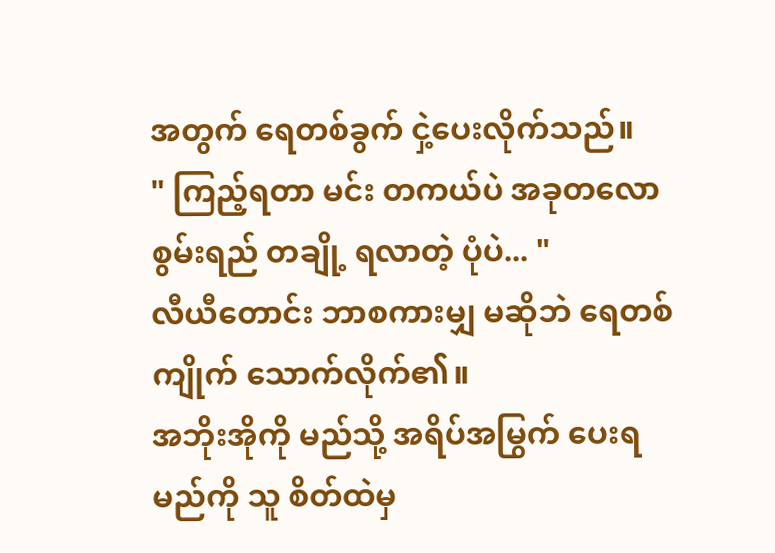အတွက် ရေတစ်ခွက် ငှဲ့ပေးလိုက်သည်။
" ကြည့်ရတာ မင်း တကယ်ပဲ အခုတလော စွမ်းရည် တချို့ ရလာတဲ့ ပုံပဲ... "
လီယီတောင်း ဘာစကားမျှ မဆိုဘဲ ရေတစ်ကျိုက် သောက်လိုက်၏။
အဘိုးအိုကို မည်သို့ အရိပ်အမြွက် ပေးရမည်ကို သူ စိတ်ထဲမှ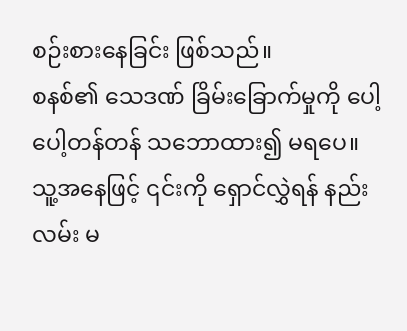စဉ်းစားနေခြင်း ဖြစ်သည်။
စနစ်၏ သေဒဏ် ခြိမ်းခြောက်မှုကို ပေါ့ပေါ့တန်တန် သဘောထား၍ မရပေ။
သူ့အနေဖြင့် ၎င်းကို ရှောင်လွှဲရန် နည်းလမ်း မ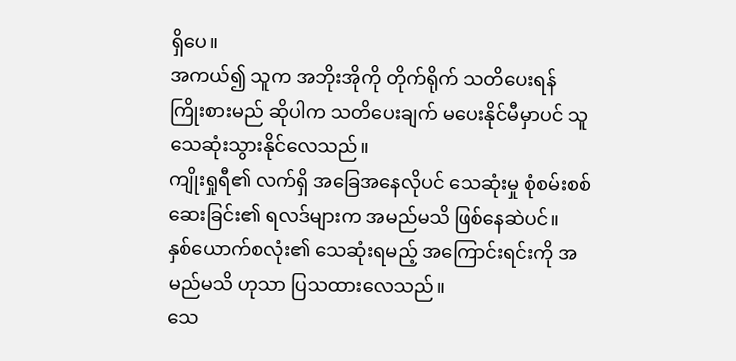ရှိပေ။
အကယ်၍ သူက အဘိုးအိုကို တိုက်ရိုက် သတိပေးရန် ကြိုးစားမည် ဆိုပါက သတိပေးချက် မပေးနိုင်မီမှာပင် သူ သေဆုံးသွားနိုင်လေသည်။
ကျိုးရှုရီ၏ လက်ရှိ အခြေအနေလိုပင် သေဆုံးမှု စုံစမ်းစစ်ဆေးခြင်း၏ ရလဒ်များက အမည်မသိ ဖြစ်နေဆဲပင်။
နှစ်ယောက်စလုံး၏ သေဆုံးရမည့် အကြောင်းရင်းကို အမည်မသိ ဟုသာ ပြသထားလေသည်။
သေ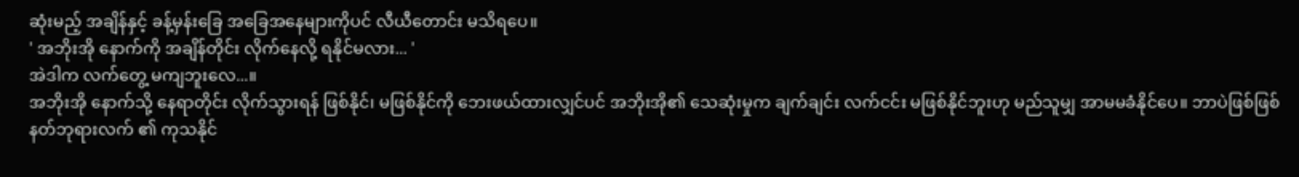ဆုံးမည့် အချိန်နှင့် ခန့်မှန်းခြေ အခြေအနေများကိုပင် လီယီတောင်း မသိရပေ။
' အဘိုးအို နောက်ကို အချိန်တိုင်း လိုက်နေလို့ ရနိုင်မလား... '
အဲဒါက လက်တွေ့ မကျဘူးလေ...။
အဘိုးအို နောက်သို့ နေရာတိုင်း လိုက်သွားရန် ဖြစ်နိုင်၊ မဖြစ်နိုင်ကို ဘေးဖယ်ထားလျှင်ပင် အဘိုးအို၏ သေဆုံးမှုက ချက်ချင်း လက်ငင်း မဖြစ်နိုင်ဘူးဟု မည်သူမျှ အာမမခံနိုင်ပေ။ ဘာပဲဖြစ်ဖြစ် နတ်ဘုရားလက် ၏ ကုသနိုင်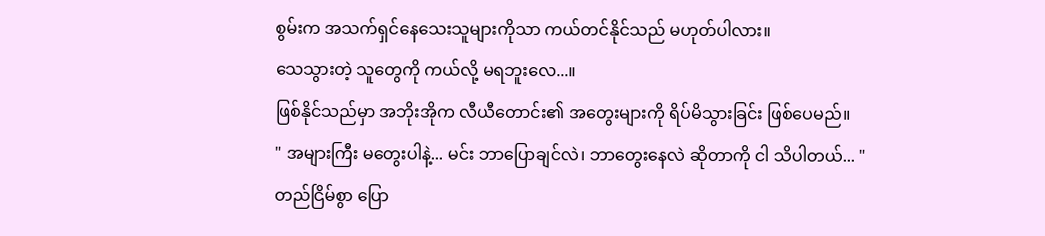စွမ်းက အသက်ရှင်နေသေးသူများကိုသာ ကယ်တင်နိုင်သည် မဟုတ်ပါလား။
သေသွားတဲ့ သူတွေကို ကယ်လို့ မရဘူးလေ...။
ဖြစ်နိုင်သည်မှာ အဘိုးအိုက လီယီတောင်း၏ အတွေးများကို ရိပ်မိသွားခြင်း ဖြစ်ပေမည်။
" အများကြီး မတွေးပါနဲ့... မင်း ဘာပြောချင်လဲ၊ ဘာတွေးနေလဲ ဆိုတာကို ငါ သိပါတယ်... "
တည်ငြိမ်စွာ ပြော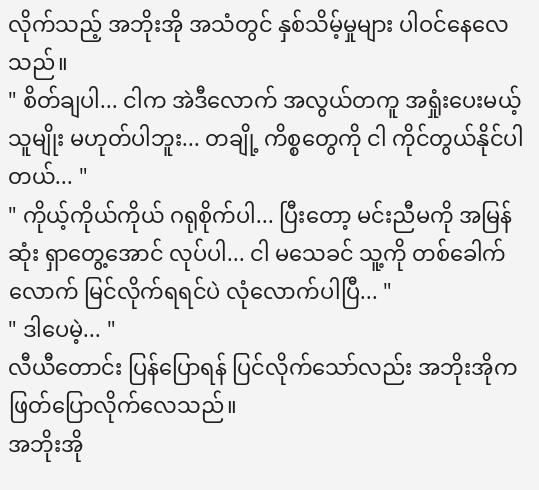လိုက်သည့် အဘိုးအို အသံတွင် နှစ်သိမ့်မှုများ ပါဝင်နေလေသည်။
" စိတ်ချပါ... ငါက အဲဒီလောက် အလွယ်တကူ အရှုံးပေးမယ့် သူမျိုး မဟုတ်ပါဘူး... တချို့ ကိစ္စတွေကို ငါ ကိုင်တွယ်နိုင်ပါတယ်... "
" ကိုယ့်ကိုယ်ကိုယ် ဂရုစိုက်ပါ... ပြီးတော့ မင်းညီမကို အမြန်ဆုံး ရှာတွေ့အောင် လုပ်ပါ... ငါ မသေခင် သူ့ကို တစ်ခေါက်လောက် မြင်လိုက်ရရင်ပဲ လုံလောက်ပါပြီ... "
" ဒါပေမဲ့... "
လီယီတောင်း ပြန်ပြောရန် ပြင်လိုက်သော်လည်း အဘိုးအိုက ဖြတ်ပြောလိုက်လေသည်။
အဘိုးအို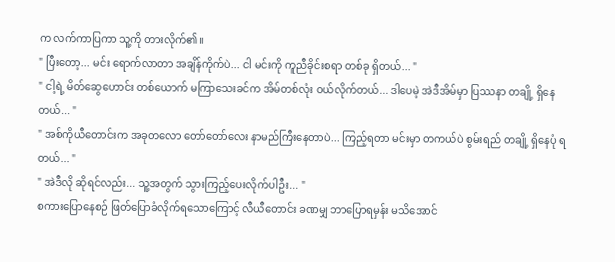က လက်ကာပြကာ သူ့ကို တားလိုက်၏။
" ပြီးတော့... မင်း ရောက်လာတာ အချိန်ကိုက်ပဲ... ငါ မင်းကို ကူညီခိုင်းစရာ တစ်ခု ရှိတယ်... "
" ငါ့ရဲ့ မိတ်ဆွေဟောင်း တစ်ယောက် မကြာသေးခင်က အိမ်တစ်လုံး ဝယ်လိုက်တယ်... ဒါပေမဲ့ အဲဒီအိမ်မှာ ပြဿနာ တချို့ ရှိနေတယ်... "
" အစ်ကိုယီတောင်းက အခုတလော တော်တော်လေး နာမည်ကြီးနေတာပဲ... ကြည့်ရတာ မင်းမှာ တကယ်ပဲ စွမ်းရည် တချို့ ရှိနေပုံ ရတယ်... "
" အဲဒီလို ဆိုရင်လည်း... သူ့အတွက် သွားကြည့်ပေးလိုက်ပါဦး... "
စကားပြောနေစဉ် ဖြတ်ပြောခံလိုက်ရသောကြောင့် လီယီတောင်း ခဏမျှ ဘာပြောရမှန်း မသိအောင်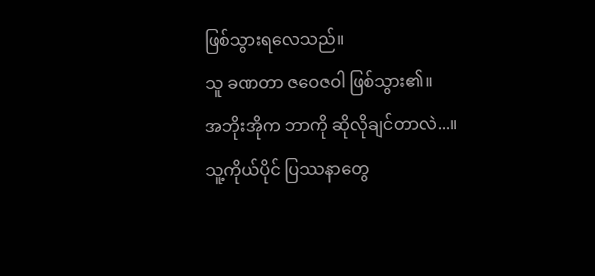ဖြစ်သွားရလေသည်။
သူ ခဏတာ ဇဝေဇဝါ ဖြစ်သွား၏။
အဘိုးအိုက ဘာကို ဆိုလိုချင်တာလဲ...။
သူ့ကိုယ်ပိုင် ပြဿနာတွေ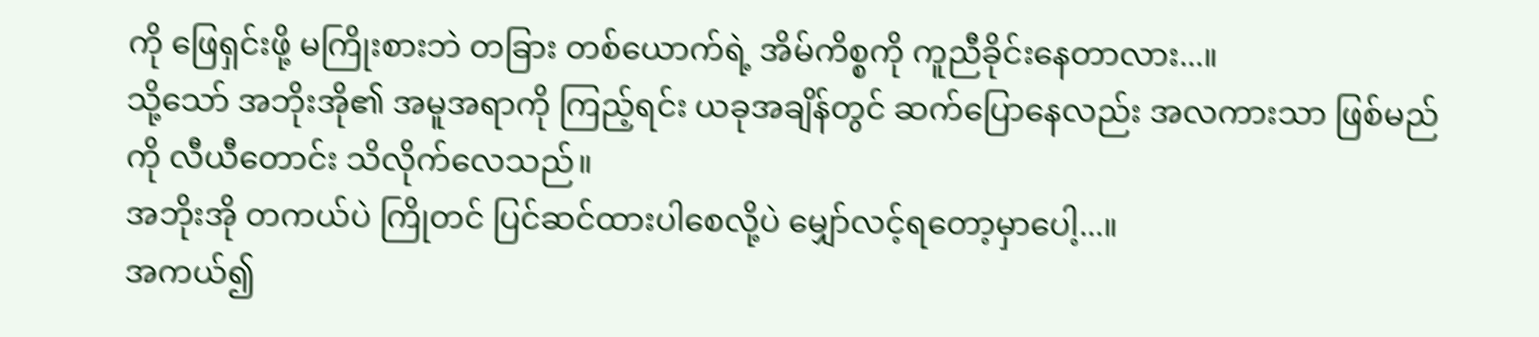ကို ဖြေရှင်းဖို့ မကြိုးစားဘဲ တခြား တစ်ယောက်ရဲ့ အိမ်ကိစ္စကို ကူညီခိုင်းနေတာလား...။
သို့သော် အဘိုးအို၏ အမူအရာကို ကြည့်ရင်း ယခုအချိန်တွင် ဆက်ပြောနေလည်း အလကားသာ ဖြစ်မည်ကို လီယီတောင်း သိလိုက်လေသည်။
အဘိုးအို တကယ်ပဲ ကြိုတင် ပြင်ဆင်ထားပါစေလို့ပဲ မျှော်လင့်ရတော့မှာပေါ့...။
အကယ်၍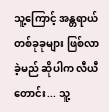သူ့ကြောင့် အန္တရာယ် တစ်ခုခုများ ဖြစ်လာခဲ့မည် ဆိုပါက လီယီတောင်း... သူ့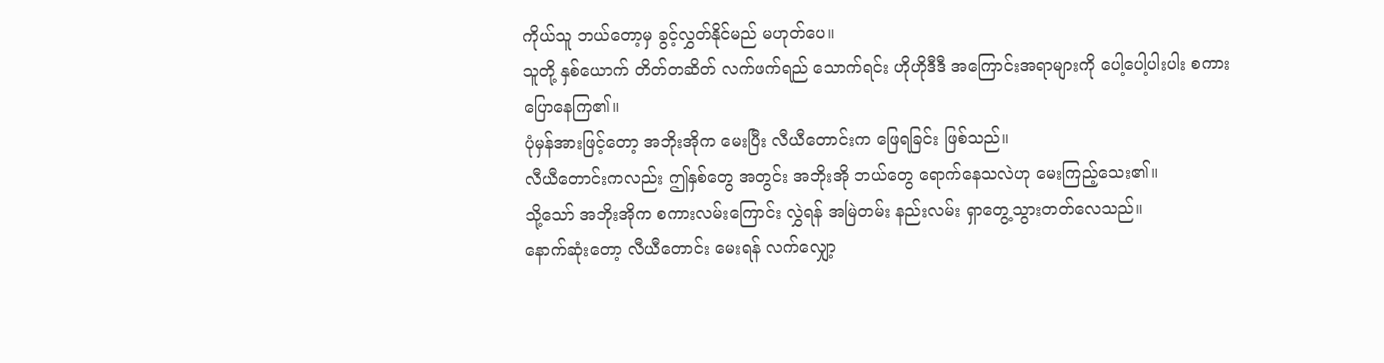ကိုယ်သူ ဘယ်တော့မှ ခွင့်လွှတ်နိုင်မည် မဟုတ်ပေ။
သူတို့ နှစ်ယောက် တိတ်တဆိတ် လက်ဖက်ရည် သောက်ရင်း ဟိုဟိုဒီဒီ အကြောင်းအရာများကို ပေါ့ပေါ့ပါးပါး စကားပြောနေကြ၏။
ပုံမှန်အားဖြင့်တော့ အဘိုးအိုက မေးပြီး လီယီတောင်းက ဖြေရခြင်း ဖြစ်သည်။
လီယီတောင်းကလည်း ဤနှစ်တွေ အတွင်း အဘိုးအို ဘယ်တွေ ရောက်နေသလဲဟု မေးကြည့်သေး၏။
သို့သော် အဘိုးအိုက စကားလမ်းကြောင်း လွှဲရန် အမြဲတမ်း နည်းလမ်း ရှာတွေ့သွားတတ်လေသည်။
နောက်ဆုံးတော့ လီယီတောင်း မေးရန် လက်လျှော့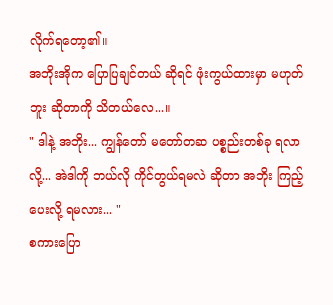လိုက်ရတော့၏။
အဘိုးအိုက ပြောပြချင်တယ် ဆိုရင် ဖုံးကွယ်ထားမှာ မဟုတ်ဘူး ဆိုတာကို သိတယ်လေ...။
" ဒါနဲ့ အဘိုး... ကျွန်တော် မတော်တဆ ပစ္စည်းတစ်ခု ရလာလို့... အဲဒါကို ဘယ်လို ကိုင်တွယ်ရမလဲ ဆိုတာ အဘိုး ကြည့်ပေးလို့ ရမလား... "
စကားပြော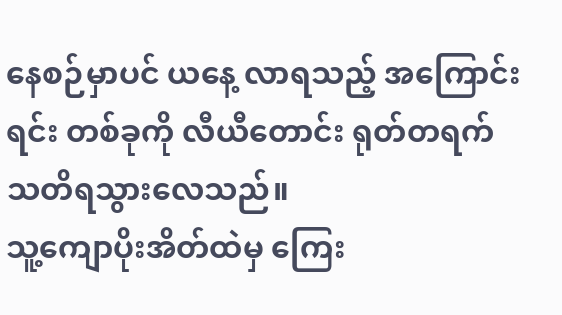နေစဉ်မှာပင် ယနေ့ လာရသည့် အကြောင်းရင်း တစ်ခုကို လီယီတောင်း ရုတ်တရက် သတိရသွားလေသည်။
သူ့ကျောပိုးအိတ်ထဲမှ ကြေး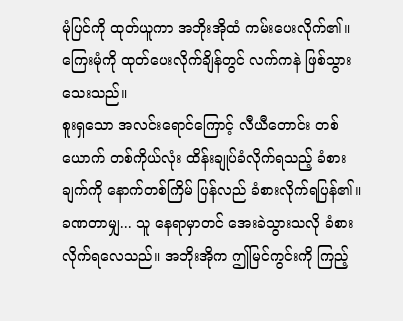မုံပြင်ကို ထုတ်ယူကာ အဘိုးအိုထံ ကမ်းပေးလိုက်၏။
ကြေးမုံကို ထုတ်ပေးလိုက်ချိန်တွင် လက်ကနဲ ဖြစ်သွားသေးသည်။
စူးရှသော အလင်းရောင်ကြောင့် လီယီတောင်း တစ်ယောက် တစ်ကိုယ်လုံး ထိန်းချုပ်ခံလိုက်ရသည့် ခံစားချက်ကို နောက်တစ်ကြိမ် ပြန်လည် ခံစားလိုက်ရပြန်၏။
ခဏတာမျှ... သူ နေရာမှာတင် အေးခဲသွားသလို ခံစားလိုက်ရလေသည်။ အဘိုးအိုက ဤမြင်ကွင်းကို ကြည့်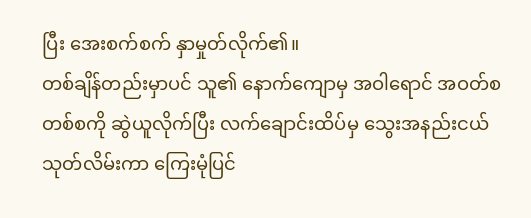ပြီး အေးစက်စက် နှာမှုတ်လိုက်၏။
တစ်ချိန်တည်းမှာပင် သူ၏ နောက်ကျောမှ အဝါရောင် အဝတ်စ တစ်စကို ဆွဲယူလိုက်ပြီး လက်ချောင်းထိပ်မှ သွေးအနည်းငယ် သုတ်လိမ်းကာ ကြေးမုံပြင်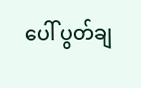ပေါ် ပွတ်ချ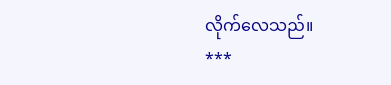လိုက်လေသည်။
***